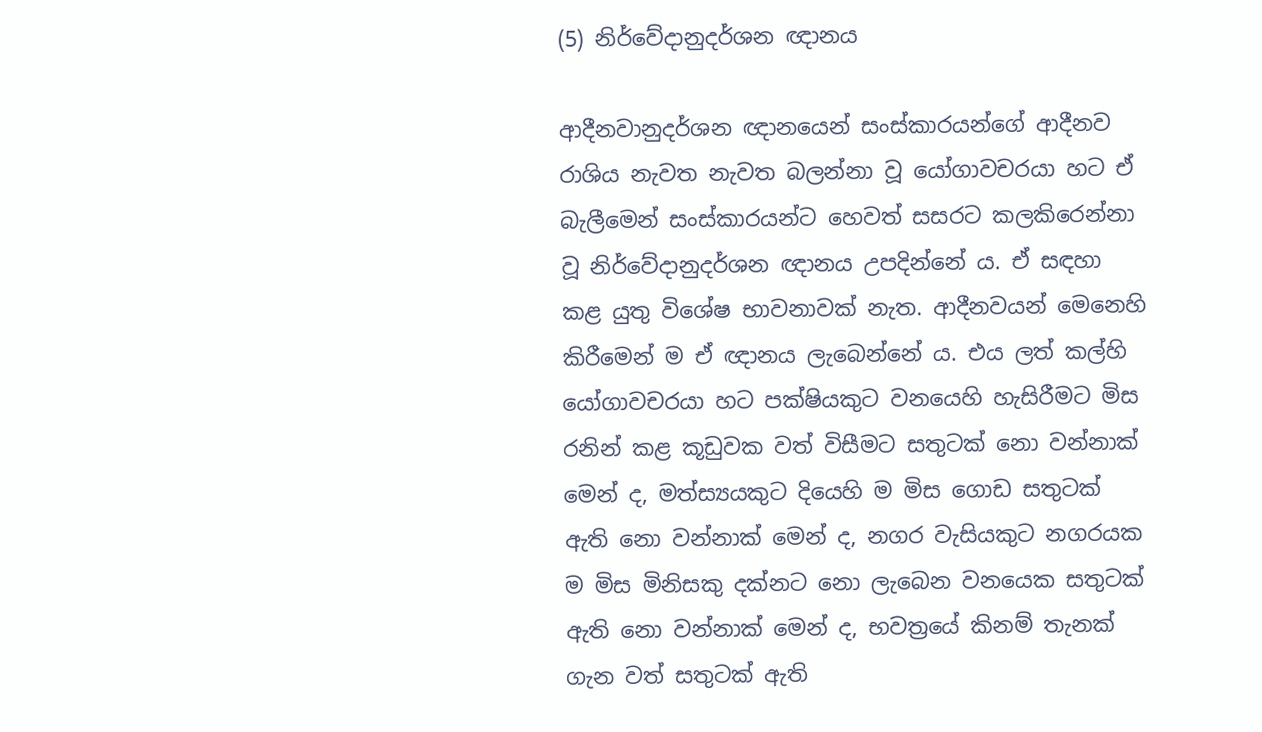(5) නිර්වේදානුදර්ශන ඥානය

ආදීනවානුදර්ශන ඥානයෙන් සංස්කාරයන්ගේ ආදීනව රාශිය නැවත නැවත බලන්නා වූ යෝගාවචරයා හට ඒ බැලීමෙන් සංස්කාරයන්ට හෙවත් සසරට කලකිරෙන්නා වූ නිර්වේදානුදර්ශන ඥානය උපදින්නේ ය. ඒ සඳහා කළ යුතු විශේෂ භාවනාවක් නැත. ආදීනවයන් මෙනෙහි කිරීමෙන් ම ඒ ඥානය ලැබෙන්නේ ය. එය ලත් කල්හි යෝගාවචරයා හට පක්ෂියකුට වනයෙහි හැසිරීමට මිස රනින් කළ කූඩුවක වත් විසීමට සතුටක් නො වන්නාක් මෙන් ද, මත්ස්‍යයකුට දියෙහි ම මිස ගොඩ සතුටක් ඇති නො වන්නාක් මෙන් ද, නගර වැසියකුට නගරයක ම මිස මිනිසකු දක්නට නො ලැබෙන වනයෙක සතුටක් ඇති නො වන්නාක් මෙන් ද, භවත්‍රයේ කිනම් තැනක් ගැන වත් සතුටක් ඇති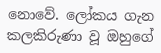නොවේ. ලෝකය ගැන කලකිරුණා වූ ඔහුගේ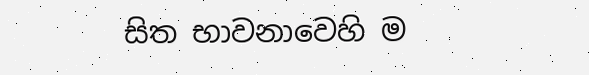සිත භාවනාවෙහි ම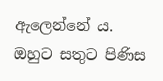ඇලෙන්නේ ය. ඔහුට සතුට පිණිස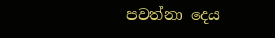පවත්නා දෙය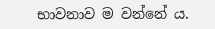භාවනාව ම වන්නේ ය.